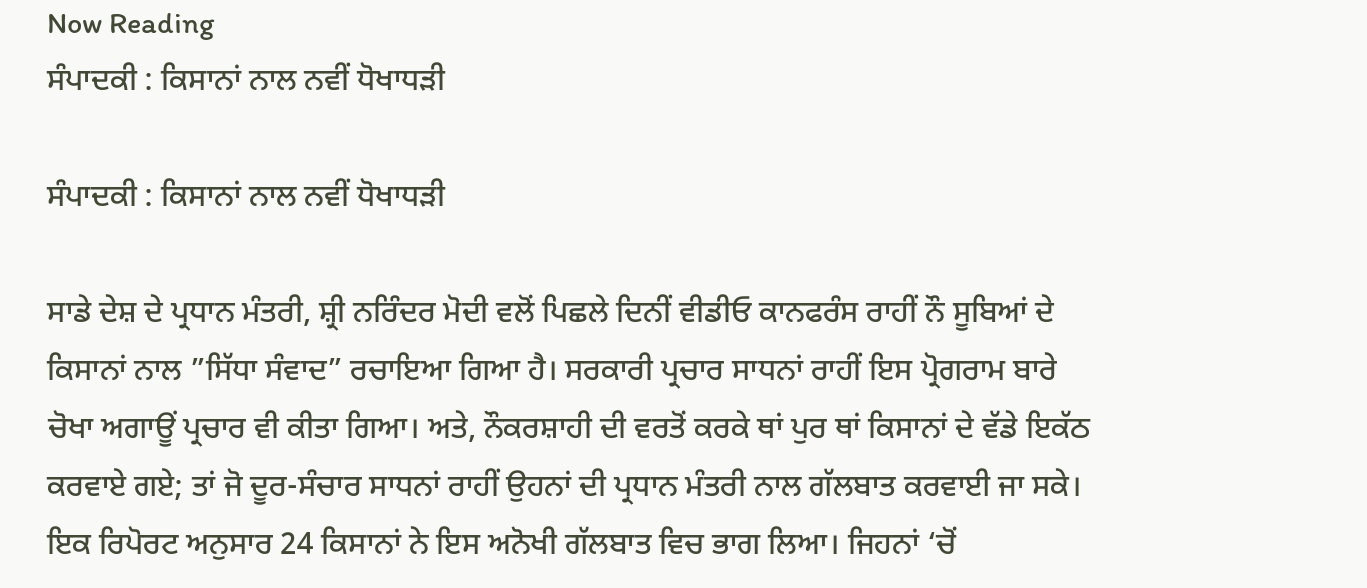Now Reading
ਸੰਪਾਦਕੀ : ਕਿਸਾਨਾਂ ਨਾਲ ਨਵੀਂ ਧੋਖਾਧੜੀ

ਸੰਪਾਦਕੀ : ਕਿਸਾਨਾਂ ਨਾਲ ਨਵੀਂ ਧੋਖਾਧੜੀ

ਸਾਡੇ ਦੇਸ਼ ਦੇ ਪ੍ਰਧਾਨ ਮੰਤਰੀ, ਸ਼੍ਰੀ ਨਰਿੰਦਰ ਮੋਦੀ ਵਲੋਂ ਪਿਛਲੇ ਦਿਨੀਂ ਵੀਡੀਓ ਕਾਨਫਰੰਸ ਰਾਹੀਂ ਨੌ ਸੂਬਿਆਂ ਦੇ ਕਿਸਾਨਾਂ ਨਾਲ ”ਸਿੱਧਾ ਸੰਵਾਦ” ਰਚਾਇਆ ਗਿਆ ਹੈ। ਸਰਕਾਰੀ ਪ੍ਰਚਾਰ ਸਾਧਨਾਂ ਰਾਹੀਂ ਇਸ ਪ੍ਰੋਗਰਾਮ ਬਾਰੇ ਚੋਖਾ ਅਗਾਊਂ ਪ੍ਰਚਾਰ ਵੀ ਕੀਤਾ ਗਿਆ। ਅਤੇ, ਨੌਕਰਸ਼ਾਹੀ ਦੀ ਵਰਤੋਂ ਕਰਕੇ ਥਾਂ ਪੁਰ ਥਾਂ ਕਿਸਾਨਾਂ ਦੇ ਵੱਡੇ ਇਕੱਠ ਕਰਵਾਏ ਗਏ; ਤਾਂ ਜੋ ਦੂਰ-ਸੰਚਾਰ ਸਾਧਨਾਂ ਰਾਹੀਂ ਉਹਨਾਂ ਦੀ ਪ੍ਰਧਾਨ ਮੰਤਰੀ ਨਾਲ ਗੱਲਬਾਤ ਕਰਵਾਈ ਜਾ ਸਕੇ। ਇਕ ਰਿਪੋਰਟ ਅਨੁਸਾਰ 24 ਕਿਸਾਨਾਂ ਨੇ ਇਸ ਅਨੋਖੀ ਗੱਲਬਾਤ ਵਿਚ ਭਾਗ ਲਿਆ। ਜਿਹਨਾਂ ‘ਚੋਂ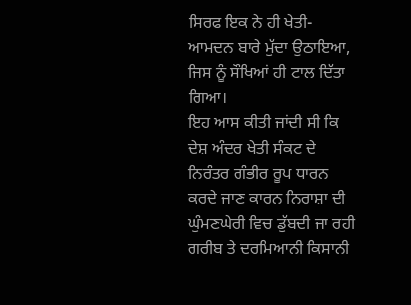ਸਿਰਫ ਇਕ ਨੇ ਹੀ ਖੇਤੀ-ਆਮਦਨ ਬਾਰੇ ਮੁੱਦਾ ਉਠਾਇਆ, ਜਿਸ ਨੂੰ ਸੌਖਿਆਂ ਹੀ ਟਾਲ ਦਿੱਤਾ ਗਿਆ।
ਇਹ ਆਸ ਕੀਤੀ ਜਾਂਦੀ ਸੀ ਕਿ ਦੇਸ਼ ਅੰਦਰ ਖੇਤੀ ਸੰਕਟ ਦੇ ਨਿਰੰਤਰ ਗੰਭੀਰ ਰੂਪ ਧਾਰਨ ਕਰਦੇ ਜਾਣ ਕਾਰਨ ਨਿਰਾਸ਼ਾ ਦੀ ਘੁੰਮਣਘੇਰੀ ਵਿਚ ਡੁੱਬਦੀ ਜਾ ਰਹੀ ਗਰੀਬ ਤੇ ਦਰਮਿਆਨੀ ਕਿਸਾਨੀ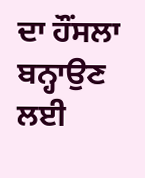ਦਾ ਹੌਂਸਲਾ ਬਨ੍ਹਾਉਣ ਲਈ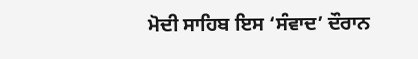ਮੋਦੀ ਸਾਹਿਬ ਇਸ ‘ਸੰਵਾਦ’ ਦੌਰਾਨ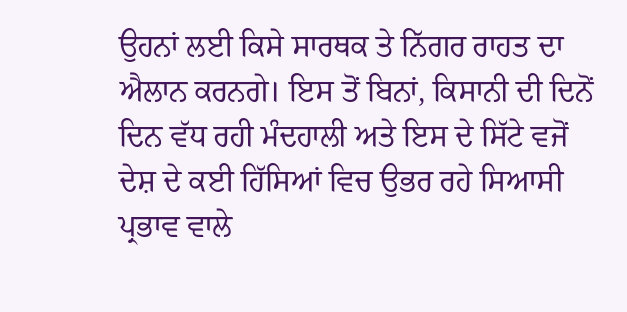ਉਹਨਾਂ ਲਈ ਕਿਸੇ ਸਾਰਥਕ ਤੇ ਨਿੱਗਰ ਰਾਹਤ ਦਾ ਐਲਾਨ ਕਰਨਗੇ। ਇਸ ਤੋਂ ਬਿਨਾਂ, ਕਿਸਾਨੀ ਦੀ ਦਿਨੋਂ ਦਿਨ ਵੱਧ ਰਹੀ ਮੰਦਹਾਲੀ ਅਤੇ ਇਸ ਦੇ ਸਿੱਟੇ ਵਜੋਂ ਦੇਸ਼ ਦੇ ਕਈ ਹਿੱਸਿਆਂ ਵਿਚ ਉਭਰ ਰਹੇ ਸਿਆਸੀ ਪ੍ਰਭਾਵ ਵਾਲੇ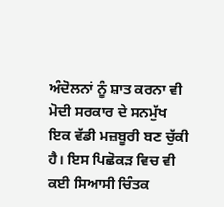ਅੰਦੋਲਨਾਂ ਨੂੰ ਸ਼ਾਤ ਕਰਨਾ ਵੀ ਮੋਦੀ ਸਰਕਾਰ ਦੇ ਸਨਮੁੱਖ ਇਕ ਵੱਡੀ ਮਜ਼ਬੂਰੀ ਬਣ ਚੁੱਕੀ ਹੈ। ਇਸ ਪਿਛੋਕੜ ਵਿਚ ਵੀ ਕਈ ਸਿਆਸੀ ਚਿੰਤਕ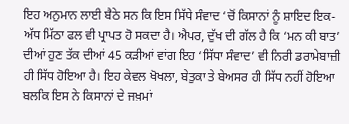ਇਹ ਅਨੁਮਾਨ ਲਾਈ ਬੈਠੇ ਸਨ ਕਿ ਇਸ ਸਿੱਧੇ ਸੰਵਾਦ ‘ਚੋਂ ਕਿਸਾਨਾਂ ਨੂੰ ਸ਼ਾਇਦ ਇਕ-ਅੱਧ ਮਿੱਠਾ ਫਲ ਵੀ ਪ੍ਰਾਪਤ ਹੋ ਸਕਦਾ ਹੈ। ਐਪਰ, ਦੁੱਖ ਦੀ ਗੱਲ ਹੈ ਕਿ ‘ਮਨ ਕੀ ਬਾਤ’ ਦੀਆਂ ਹੁਣ ਤੱਕ ਦੀਆਂ 45 ਕੜੀਆਂ ਵਾਂਗ ਇਹ ‘ਸਿੱਧਾ ਸੰਵਾਦ’ ਵੀ ਨਿਰੀ ਡਰਾਮੇਬਾਜ਼ੀ ਹੀ ਸਿੱਧ ਹੋਇਆ ਹੈ। ਇਹ ਕੇਵਲ ਖੋਖਲਾ, ਬੇਤੁਕਾ ਤੇ ਬੇਅਸਰ ਹੀ ਸਿੱਧ ਨਹੀਂ ਹੋਇਆ ਬਲਕਿ ਇਸ ਨੇ ਕਿਸਾਨਾਂ ਦੇ ਜਖ਼ਮਾਂ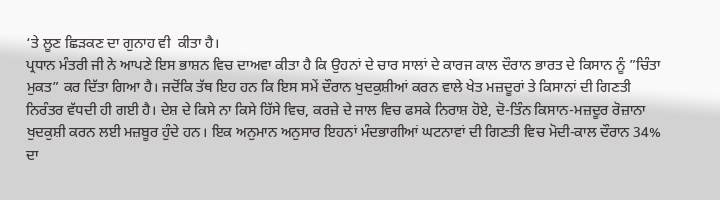‘ਤੇ ਲੂਣ ਛਿੜਕਣ ਦਾ ਗੁਨਾਹ ਵੀ  ਕੀਤਾ ਹੈ।
ਪ੍ਰਧਾਨ ਮੰਤਰੀ ਜੀ ਨੇ ਆਪਣੇ ਇਸ ਭਾਸ਼ਨ ਵਿਚ ਦਾਅਵਾ ਕੀਤਾ ਹੈ ਕਿ ਉਹਨਾਂ ਦੇ ਚਾਰ ਸਾਲਾਂ ਦੇ ਕਾਰਜ ਕਾਲ ਦੌਰਾਨ ਭਾਰਤ ਦੇ ਕਿਸਾਨ ਨੂੰ ”ਚਿੰਤਾ ਮੁਕਤ” ਕਰ ਦਿੱਤਾ ਗਿਆ ਹੈ। ਜਦੋਂਕਿ ਤੱਥ ਇਹ ਹਨ ਕਿ ਇਸ ਸਮੇਂ ਦੌਰਾਨ ਖੁਦਕੁਸ਼ੀਆਂ ਕਰਨ ਵਾਲੇ ਖੇਤ ਮਜ਼ਦੂਰਾਂ ਤੇ ਕਿਸਾਨਾਂ ਦੀ ਗਿਣਤੀ ਨਿਰੰਤਰ ਵੱਧਦੀ ਹੀ ਗਈ ਹੈ। ਦੇਸ਼ ਦੇ ਕਿਸੇ ਨਾ ਕਿਸੇ ਹਿੱਸੇ ਵਿਚ, ਕਰਜ਼ੇ ਦੇ ਜਾਲ ਵਿਚ ਫਸਕੇ ਨਿਰਾਸ਼ ਹੋਏ, ਦੋ-ਤਿੰਨ ਕਿਸਾਨ-ਮਜ਼ਦੂਰ ਰੋਜ਼ਾਨਾ ਖੁਦਕੁਸ਼ੀ ਕਰਨ ਲਈ ਮਜ਼ਬੂਰ ਹੁੰਦੇ ਹਨ। ਇਕ ਅਨੁਮਾਨ ਅਨੁਸਾਰ ਇਹਨਾਂ ਮੰਦਭਾਗੀਆਂ ਘਟਨਾਵਾਂ ਦੀ ਗਿਣਤੀ ਵਿਚ ਮੋਦੀ-ਕਾਲ ਦੌਰਾਨ 34% ਦਾ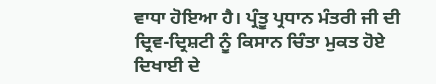ਵਾਧਾ ਹੋਇਆ ਹੈ। ਪ੍ਰੰਤੂ ਪ੍ਰਧਾਨ ਮੰਤਰੀ ਜੀ ਦੀ ਦ੍ਰਿਵ-ਦ੍ਰਿਸ਼ਟੀ ਨੂੰ ਕਿਸਾਨ ਚਿੰਤਾ ਮੁਕਤ ਹੋਏ ਦਿਖਾਈ ਦੇ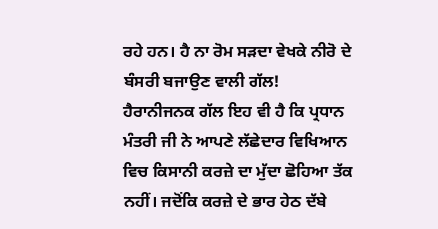ਰਹੇ ਹਨ। ਹੈ ਨਾ ਰੋਮ ਸੜਦਾ ਵੇਖਕੇ ਨੀਰੋ ਦੇ ਬੰਸਰੀ ਬਜਾਉਣ ਵਾਲੀ ਗੱਲ!
ਹੈਰਾਨੀਜਨਕ ਗੱਲ ਇਹ ਵੀ ਹੈ ਕਿ ਪ੍ਰਧਾਨ ਮੰਤਰੀ ਜੀ ਨੇ ਆਪਣੇ ਲੱਛੇਦਾਰ ਵਿਖਿਆਨ ਵਿਚ ਕਿਸਾਨੀ ਕਰਜ਼ੇ ਦਾ ਮੁੱਦਾ ਛੋਹਿਆ ਤੱਕ ਨਹੀਂ। ਜਦੋਂਕਿ ਕਰਜ਼ੇ ਦੇ ਭਾਰ ਹੇਠ ਦੱਬੇ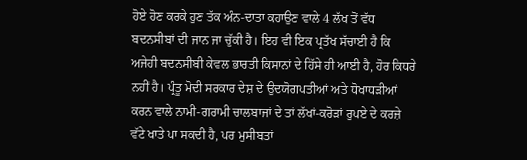ਹੋਏ ਹੋਣ ਕਰਕੇ ਹੁਣ ਤੱਕ ਅੰਨ-ਦਾਤਾ ਕਹਾਉਣ ਵਾਲੇ 4 ਲੱਖ ਤੋਂ ਵੱਧ ਬਦਨਸੀਬਾਂ ਦੀ ਜਾਨ ਜਾ ਚੁੱਕੀ ਹੈ। ਇਹ ਵੀ ਇਕ ਪ੍ਰਤੱਖ ਸੱਚਾਈ ਹੈ ਕਿ ਅਜੇਹੀ ਬਦਨਸੀਬੀ ਕੇਵਲ ਭਾਰਤੀ ਕਿਸਾਨਾਂ ਦੇ ਹਿੱਸੇ ਹੀ ਆਈ ਹੈ, ਹੋਰ ਕਿਧਰੇ ਨਹੀਂ ਹੈ। ਪ੍ਰੰਤੂ ਮੋਦੀ ਸਰਕਾਰ ਦੇਸ਼ ਦੇ ਉਦਯੋਗਪਤੀਆਂ ਅਤੇ ਧੋਖਾਧੜੀਆਂ ਕਰਨ ਵਾਲੇ ਨਾਮੀ-ਗਰਾਮੀ ਚਾਲਬਾਜਾਂ ਦੇ ਤਾਂ ਲੱਖਾਂ-ਕਰੋੜਾਂ ਰੁਪਏ ਦੇ ਕਰਜ਼ੇ ਵੱਟੇ ਖਾਤੇ ਪਾ ਸਕਦੀ ਹੈ, ਪਰ ਮੁਸੀਬਤਾਂ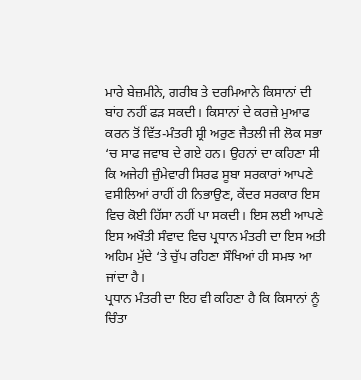ਮਾਰੇ ਬੇਜ਼ਮੀਨੇ, ਗਰੀਬ ਤੇ ਦਰਮਿਆਨੇ ਕਿਸਾਨਾਂ ਦੀ ਬਾਂਹ ਨਹੀਂ ਫੜ ਸਕਦੀ। ਕਿਸਾਨਾਂ ਦੇ ਕਰਜ਼ੇ ਮੁਆਫ ਕਰਨ ਤੋਂ ਵਿੱਤ-ਮੰਤਰੀ ਸ਼੍ਰੀ ਅਰੁਣ ਜੈਤਲੀ ਜੀ ਲੋਕ ਸਭਾ ‘ਚ ਸਾਫ ਜਵਾਬ ਦੇ ਗਏ ਹਨ। ਉਹਨਾਂ ਦਾ ਕਹਿਣਾ ਸੀ ਕਿ ਅਜੇਹੀ ਜ਼ੁੰਮੇਵਾਰੀ ਸਿਰਫ ਸੂਬਾ ਸਰਕਾਰਾਂ ਆਪਣੇ ਵਸੀਲਿਆਂ ਰਾਹੀਂ ਹੀ ਨਿਭਾਉਣ, ਕੇਂਦਰ ਸਰਕਾਰ ਇਸ ਵਿਚ ਕੋਈ ਹਿੱਸਾ ਨਹੀਂ ਪਾ ਸਕਦੀ। ਇਸ ਲਈ ਆਪਣੇ ਇਸ ਅਖੌਤੀ ਸੰਵਾਦ ਵਿਚ ਪ੍ਰਧਾਨ ਮੰਤਰੀ ਦਾ ਇਸ ਅਤੀ ਅਹਿਮ ਮੁੱਦੇ ‘ਤੇ ਚੁੱਪ ਰਹਿਣਾ ਸੌਖਿਆਂ ਹੀ ਸਮਝ ਆ ਜਾਂਦਾ ਹੈ।
ਪ੍ਰਧਾਨ ਮੰਤਰੀ ਦਾ ਇਹ ਵੀ ਕਹਿਣਾ ਹੈ ਕਿ ਕਿਸਾਨਾਂ ਨੂੰ ਚਿੰਤਾ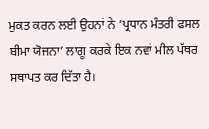ਮੁਕਤ ਕਰਨ ਲਈ ਉਹਨਾਂ ਨੇ ‘ਪ੍ਰਧਾਨ ਮੰਤਰੀ ਫਸਲ ਬੀਮਾ ਯੋਜਨਾ’ ਲਾਗੂ ਕਰਕੇ ਇਕ ਨਵਾਂ ਮੀਲ ਪੱਥਰ ਸਥਾਪਤ ਕਰ ਦਿੱਤਾ ਹੈ।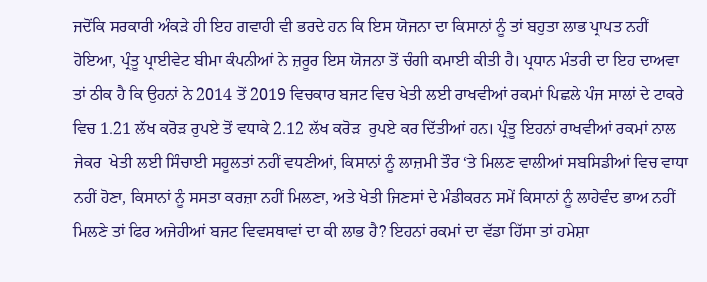ਜਦੋਂਕਿ ਸਰਕਾਰੀ ਅੰਕੜੇ ਹੀ ਇਹ ਗਵਾਹੀ ਵੀ ਭਰਦੇ ਹਨ ਕਿ ਇਸ ਯੋਜਨਾ ਦਾ ਕਿਸਾਨਾਂ ਨੂੰ ਤਾਂ ਬਹੁਤਾ ਲਾਭ ਪ੍ਰਾਪਤ ਨਹੀਂ ਹੋਇਆ, ਪ੍ਰੰਤੂ ਪ੍ਰਾਈਵੇਟ ਬੀਮਾ ਕੰਪਨੀਆਂ ਨੇ ਜ਼ਰੂਰ ਇਸ ਯੋਜਨਾ ਤੋਂ ਚੰਗੀ ਕਮਾਈ ਕੀਤੀ ਹੈ। ਪ੍ਰਧਾਨ ਮੰਤਰੀ ਦਾ ਇਹ ਦਾਅਵਾ ਤਾਂ ਠੀਕ ਹੈ ਕਿ ਉਹਨਾਂ ਨੇ 2014 ਤੋਂ 2019 ਵਿਚਕਾਰ ਬਜਟ ਵਿਚ ਖੇਤੀ ਲਈ ਰਾਖਵੀਆਂ ਰਕਮਾਂ ਪਿਛਲੇ ਪੰਜ ਸਾਲਾਂ ਦੇ ਟਾਕਰੇ ਵਿਚ 1.21 ਲੱਖ ਕਰੋੜ ਰੁਪਏ ਤੋਂ ਵਧਾਕੇ 2.12 ਲੱਖ ਕਰੋੜ  ਰੁਪਏ ਕਰ ਦਿੱਤੀਆਂ ਹਨ। ਪ੍ਰੰਤੂ ਇਹਨਾਂ ਰਾਖਵੀਆਂ ਰਕਮਾਂ ਨਾਲ ਜੇਕਰ  ਖੇਤੀ ਲਈ ਸਿੰਚਾਈ ਸਹੂਲਤਾਂ ਨਹੀਂ ਵਧਣੀਆਂ, ਕਿਸਾਨਾਂ ਨੂੰ ਲਾਜ਼ਮੀ ਤੌਰ ‘ਤੇ ਮਿਲਣ ਵਾਲੀਆਂ ਸਬਸਿਡੀਆਂ ਵਿਚ ਵਾਧਾ ਨਹੀਂ ਹੋਣਾ, ਕਿਸਾਨਾਂ ਨੂੰ ਸਸਤਾ ਕਰਜ਼ਾ ਨਹੀਂ ਮਿਲਣਾ, ਅਤੇ ਖੇਤੀ ਜਿਣਸਾਂ ਦੇ ਮੰਡੀਕਰਨ ਸਮੇਂ ਕਿਸਾਨਾਂ ਨੂੰ ਲਾਹੇਵੰਦ ਭਾਅ ਨਹੀਂ ਮਿਲਣੇ ਤਾਂ ਫਿਰ ਅਜੇਹੀਆਂ ਬਜਟ ਵਿਵਸਥਾਵਾਂ ਦਾ ਕੀ ਲਾਭ ਹੈ? ਇਹਨਾਂ ਰਕਮਾਂ ਦਾ ਵੱਡਾ ਹਿੱਸਾ ਤਾਂ ਹਮੇਸ਼ਾ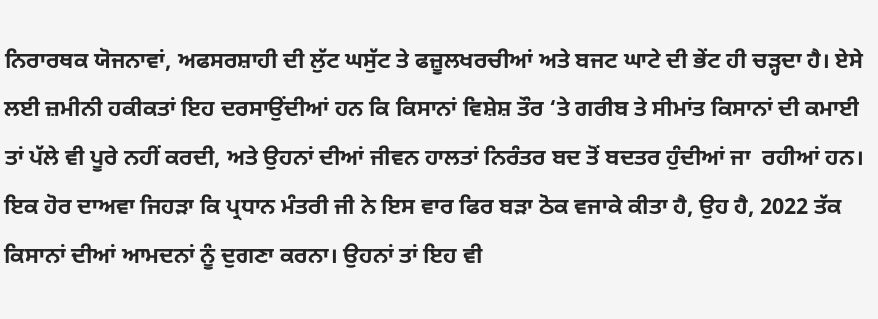ਨਿਰਾਰਥਕ ਯੋਜਨਾਵਾਂ, ਅਫਸਰਸ਼ਾਹੀ ਦੀ ਲੁੱਟ ਘਸੁੱਟ ਤੇ ਫਜ਼ੂਲਖਰਚੀਆਂ ਅਤੇ ਬਜਟ ਘਾਟੇ ਦੀ ਭੇਂਟ ਹੀ ਚੜ੍ਹਦਾ ਹੈ। ਏਸੇ ਲਈ ਜ਼ਮੀਨੀ ਹਕੀਕਤਾਂ ਇਹ ਦਰਸਾਉਂਦੀਆਂ ਹਨ ਕਿ ਕਿਸਾਨਾਂ ਵਿਸ਼ੇਸ਼ ਤੌਰ ‘ਤੇ ਗਰੀਬ ਤੇ ਸੀਮਾਂਤ ਕਿਸਾਨਾਂ ਦੀ ਕਮਾਈ ਤਾਂ ਪੱਲੇ ਵੀ ਪੂਰੇ ਨਹੀਂ ਕਰਦੀ, ਅਤੇ ਉਹਨਾਂ ਦੀਆਂ ਜੀਵਨ ਹਾਲਤਾਂ ਨਿਰੰਤਰ ਬਦ ਤੋਂ ਬਦਤਰ ਹੁੰਦੀਆਂ ਜਾ  ਰਹੀਆਂ ਹਨ।
ਇਕ ਹੋਰ ਦਾਅਵਾ ਜਿਹੜਾ ਕਿ ਪ੍ਰਧਾਨ ਮੰਤਰੀ ਜੀ ਨੇ ਇਸ ਵਾਰ ਫਿਰ ਬੜਾ ਠੋਕ ਵਜਾਕੇ ਕੀਤਾ ਹੈ, ਉਹ ਹੈ, 2022 ਤੱਕ ਕਿਸਾਨਾਂ ਦੀਆਂ ਆਮਦਨਾਂ ਨੂੰ ਦੁਗਣਾ ਕਰਨਾ। ਉਹਨਾਂ ਤਾਂ ਇਹ ਵੀ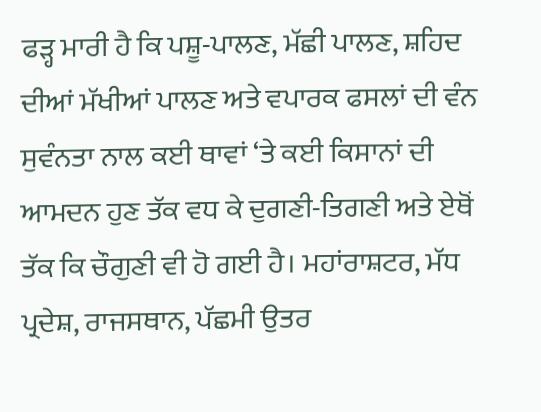ਫੜ੍ਹ ਮਾਰੀ ਹੈ ਕਿ ਪਸ਼ੂ-ਪਾਲਣ, ਮੱਛੀ ਪਾਲਣ, ਸ਼ਹਿਦ ਦੀਆਂ ਮੱਖੀਆਂ ਪਾਲਣ ਅਤੇ ਵਪਾਰਕ ਫਸਲਾਂ ਦੀ ਵੰਨ ਸੁਵੰਨਤਾ ਨਾਲ ਕਈ ਥਾਵਾਂ ‘ਤੇ ਕਈ ਕਿਸਾਨਾਂ ਦੀ ਆਮਦਨ ਹੁਣ ਤੱਕ ਵਧ ਕੇ ਦੁਗਣੀ-ਤਿਗਣੀ ਅਤੇ ਏਥੋਂ ਤੱਕ ਕਿ ਚੌਗੁਣੀ ਵੀ ਹੋ ਗਈ ਹੈ। ਮਹਾਂਰਾਸ਼ਟਰ, ਮੱਧ ਪ੍ਰਦੇਸ਼, ਰਾਜਸਥਾਨ, ਪੱਛਮੀ ਉਤਰ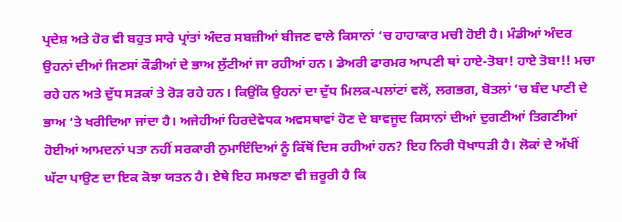ਪ੍ਰਦੇਸ਼ ਅਤੇ ਹੋਰ ਵੀ ਬਹੁਤ ਸਾਰੇ ਪ੍ਰਾਂਤਾਂ ਅੰਦਰ ਸਬਜ਼ੀਆਂ ਬੀਜਣ ਵਾਲੇ ਕਿਸਾਨਾਂ ‘ਚ ਹਾਹਾਕਾਰ ਮਚੀ ਹੋਈ ਹੈ। ਮੰਡੀਆਂ ਅੰਦਰ ਉਹਨਾਂ ਦੀਆਂ ਜਿਣਸਾਂ ਕੌਡੀਆਂ ਦੇ ਭਾਅ ਲੁੱਟੀਆਂ ਜਾ ਰਹੀਆਂ ਹਨ। ਡੇਅਰੀ ਫਾਰਮਰ ਆਪਣੀ ਥਾਂ ਹਾਏ-ਤੋਬਾ! ਹਾਏ ਤੋਬਾ!! ਮਚਾ ਰਹੇ ਹਨ ਅਤੇ ਦੁੱਧ ਸੜਕਾਂ ਤੇ ਰੋੜ ਰਹੇ ਹਨ। ਕਿਉਂਕਿ ਉਹਨਾਂ ਦਾ ਦੁੱਧ ਮਿਲਕ-ਪਲਾਂਟਾਂ ਵਲੋਂ, ਲਗਭਗ, ਬੋਤਲਾਂ ‘ਚ ਬੰਦ ਪਾਣੀ ਦੇ ਭਾਅ ‘ਤੇ ਖਰੀਦਿਆ ਜਾਂਦਾ ਹੈ। ਅਜੇਹੀਆਂ ਹਿਰਦੇਵੇਧਕ ਅਵਸਥਾਵਾਂ ਹੋਣ ਦੇ ਬਾਵਜੂਦ ਕਿਸਾਨਾਂ ਦੀਆਂ ਦੁਗਣੀਆਂ ਤਿਗਣੀਆਂ ਹੋਈਆਂ ਆਮਦਨਾਂ ਪਤਾ ਨਹੀਂ ਸਰਕਾਰੀ ਨੁਮਾਇੰਦਿਆਂ ਨੂੰ ਕਿੱਥੋਂ ਦਿਸ ਰਹੀਆਂ ਹਨ? ਇਹ ਨਿਰੀ ਧੋਖਾਧੜੀ ਹੈ। ਲੋਕਾਂ ਦੇ ਅੱਖੀਂ ਘੱਟਾ ਪਾਉਣ ਦਾ ਇਕ ਕੋਝਾ ਯਤਨ ਹੈ। ਏਥੇ ਇਹ ਸਮਝਣਾ ਵੀ ਜ਼ਰੂਰੀ ਹੈ ਕਿ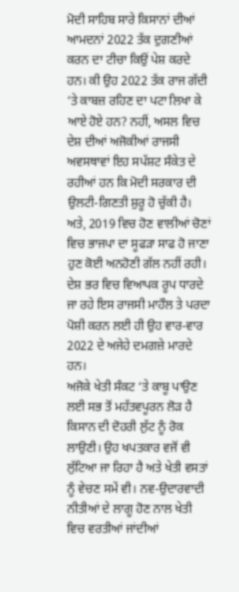ਮੋਦੀ ਸਾਹਿਬ ਸਾਰੇ ਕਿਸਾਨਾਂ ਦੀਆਂ ਆਮਦਨਾਂ 2022 ਤੱਕ ਦੁਗਣੀਆਂ ਕਰਨ ਦਾ ਟੀਚਾ ਕਿਉਂ ਪੇਸ਼ ਕਰਦੇ ਹਨ। ਕੀ ਉਹ 2022 ਤੱਕ ਰਾਜ ਗੱਦੀ ‘ਤੇ ਕਾਬਜ਼ ਰਹਿਣ ਦਾ ਪਟਾ ਲਿਖਾ ਕੇ ਆਏ ਹੋਏ ਹਨ? ਨਹੀਂ, ਅਸਲ ਵਿਚ ਦੇਸ਼ ਦੀਆਂ ਅਜੋਕੀਆਂ ਰਾਜਸੀ ਅਵਸਥਾਵਾਂ ਇਹ ਸਪੱਸ਼ਟ ਸੰਕੇਤ ਦੇ ਰਹੀਆਂ ਹਨ ਕਿ ਮੋਦੀ ਸਰਕਾਰ ਦੀ ਉਲਟੀ-ਗਿਣਤੀ ਸ਼ੁਰੂ ਹੋ ਚੁੱਕੀ ਹੈ। ਅਤੇ, 2019 ਵਿਚ ਹੋਣ ਵਾਲੀਆਂ ਚੋਣਾਂ ਵਿਚ ਭਾਜਪਾ ਦਾ ਸੂਫੜਾ ਸਾਫ ਹੋ ਜਾਣਾ ਹੁਣ ਕੋਈ ਅਨਹੋਣੀ ਗੱਲ ਨਹੀਂ ਰਹੀ। ਦੇਸ਼ ਭਰ ਵਿਚ ਵਿਆਪਕ ਰੂਪ ਧਾਰਦੇ ਜਾ ਰਹੇ ਇਸ ਰਾਜਸੀ ਮਾਹੌਲ ਤੇ ਪਰਦਾ ਪੋਸ਼ੀ ਕਰਨ ਲਈ ਹੀ ਉਹ ਵਾਰ-ਵਾਰ 2022 ਦੇ ਅਜੇਹੇ ਦਮਗਜ਼ੇ ਮਾਰਦੇ ਹਨ।
ਅਜੋਕੇ ਖੇਤੀ ਸੰਕਟ ‘ਤੇ ਕਾਬੂ ਪਾਉਣ ਲਈ ਸਭ ਤੋਂ ਮਹੱਤਵਪੂਰਨ ਲੋੜ ਹੈ ਕਿਸਾਨ ਦੀ ਦੋਹਰੀ ਲੁੱਟ ਨੂੰ ਰੋਕ ਲਾਉਣੀ। ਉਹ ਖਪਤਕਾਰ ਵਜੋਂ ਵੀ ਲੁੱਟਿਆ ਜਾ ਰਿਹਾ ਹੈ ਅਤੇ ਖੇਤੀ ਵਸਤਾਂ ਨੂੰ ਵੇਚਣ ਸਮੇਂ ਵੀ। ਨਵ-ਉਦਾਰਵਾਦੀ ਨੀਤੀਆਂ ਦੇ ਲਾਗੂ ਹੋਣ ਨਾਲ ਖੇਤੀ ਵਿਚ ਵਰਤੀਆਂ ਜਾਂਦੀਆਂ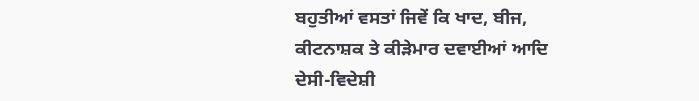ਬਹੁਤੀਆਂ ਵਸਤਾਂ ਜਿਵੇਂ ਕਿ ਖਾਦ, ਬੀਜ, ਕੀਟਨਾਸ਼ਕ ਤੇ ਕੀੜੇਮਾਰ ਦਵਾਈਆਂ ਆਦਿ ਦੇਸੀ-ਵਿਦੇਸ਼ੀ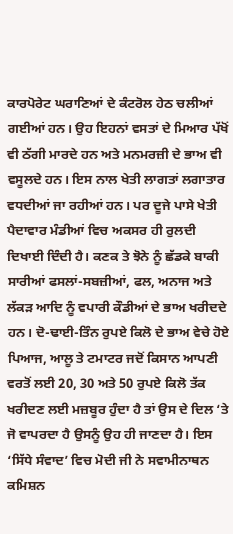ਕਾਰਪੋਰੇਟ ਘਰਾਣਿਆਂ ਦੇ ਕੰਟਰੋਲ ਹੇਠ ਚਲੀਆਂ ਗਈਆਂ ਹਨ। ਉਹ ਇਹਨਾਂ ਵਸਤਾਂ ਦੇ ਮਿਆਰ ਪੱਖੋਂ ਵੀ ਠੱਗੀ ਮਾਰਦੇ ਹਨ ਅਤੇ ਮਨਮਰਜ਼ੀ ਦੇ ਭਾਅ ਵੀ ਵਸੂਲਦੇ ਹਨ। ਇਸ ਨਾਲ ਖੇਤੀ ਲਾਗਤਾਂ ਲਗਾਤਾਰ ਵਧਦੀਆਂ ਜਾ ਰਹੀਆਂ ਹਨ। ਪਰ ਦੂਜੇ ਪਾਸੇ ਖੇਤੀ ਪੈਦਾਵਾਰ ਮੰਡੀਆਂ ਵਿਚ ਅਕਸਰ ਹੀ ਰੁਲਦੀ ਦਿਖਾਈ ਦਿੰਦੀ ਹੈ। ਕਣਕ ਤੇ ਝੋਨੇ ਨੂੰ ਛੱਡਕੇ ਬਾਕੀ ਸਾਰੀਆਂ ਫਸਲਾਂ-ਸਬਜ਼ੀਆਂ, ਫਲ, ਅਨਾਜ ਅਤੇ ਲੱਕੜ ਆਦਿ ਨੂੰ ਵਪਾਰੀ ਕੌਡੀਆਂ ਦੇ ਭਾਅ ਖਰੀਦਦੇ ਹਨ। ਦੋ-ਢਾਈ-ਤਿੰਨ ਰੁਪਏ ਕਿਲੋ ਦੇ ਭਾਅ ਵੇਚੇ ਹੋਏ ਪਿਆਜ, ਆਲੂ ਤੇ ਟਮਾਟਰ ਜਦੋਂ ਕਿਸਾਨ ਆਪਣੀ ਵਰਤੋਂ ਲਈ 20, 30 ਅਤੇ 50 ਰੁਪਏ ਕਿਲੋ ਤੱਕ ਖਰੀਦਣ ਲਈ ਮਜ਼ਬੂਰ ਹੁੰਦਾ ਹੈ ਤਾਂ ਉਸ ਦੇ ਦਿਲ ‘ਤੇ ਜੋ ਵਾਪਰਦਾ ਹੈ ਉਸਨੂੰ ਉਹ ਹੀ ਜਾਣਦਾ ਹੈ। ਇਸ ‘ਸਿੱਧੇ ਸੰਵਾਦ’ ਵਿਚ ਮੋਦੀ ਜੀ ਨੇ ਸਵਾਮੀਨਾਥਨ ਕਮਿਸ਼ਨ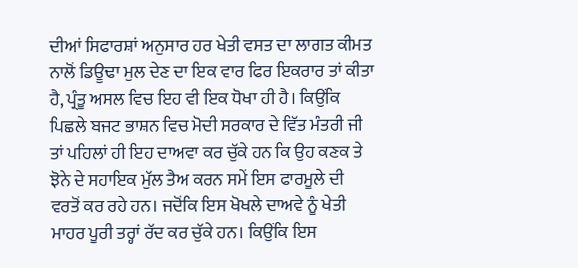ਦੀਆਂ ਸਿਫਾਰਸ਼ਾਂ ਅਨੁਸਾਰ ਹਰ ਖੇਤੀ ਵਸਤ ਦਾ ਲਾਗਤ ਕੀਮਤ ਨਾਲੋਂ ਡਿਊਢਾ ਮੁਲ ਦੇਣ ਦਾ ਇਕ ਵਾਰ ਫਿਰ ਇਕਰਾਰ ਤਾਂ ਕੀਤਾ ਹੈ, ਪ੍ਰੰਤੂ ਅਸਲ ਵਿਚ ਇਹ ਵੀ ਇਕ ਧੋਖਾ ਹੀ ਹੈ। ਕਿਉਂਕਿ ਪਿਛਲੇ ਬਜਟ ਭਾਸ਼ਨ ਵਿਚ ਮੋਦੀ ਸਰਕਾਰ ਦੇ ਵਿੱਤ ਮੰਤਰੀ ਜੀ ਤਾਂ ਪਹਿਲਾਂ ਹੀ ਇਹ ਦਾਅਵਾ ਕਰ ਚੁੱਕੇ ਹਨ ਕਿ ਉਹ ਕਣਕ ਤੇ ਝੋਨੇ ਦੇ ਸਹਾਇਕ ਮੁੱਲ ਤੈਅ ਕਰਨ ਸਮੇਂ ਇਸ ਫਾਰਮੂਲੇ ਦੀ ਵਰਤੋਂ ਕਰ ਰਹੇ ਹਨ। ਜਦੋਂਕਿ ਇਸ ਖੋਖਲੇ ਦਾਅਵੇ ਨੂੰ ਖੇਤੀ ਮਾਹਰ ਪੂਰੀ ਤਰ੍ਹਾਂ ਰੱਦ ਕਰ ਚੁੱਕੇ ਹਨ। ਕਿਉਂਕਿ ਇਸ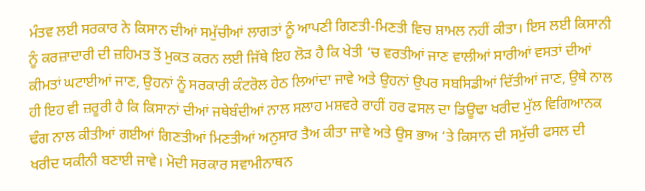ਮੰਤਵ ਲਈ ਸਰਕਾਰ ਨੇ ਕਿਸਾਨ ਦੀਆਂ ਸਮੁੱਚੀਆਂ ਲਾਗਤਾਂ ਨੂੰ ਆਪਣੀ ਗਿਣਤੀ-ਮਿਣਤੀ ਵਿਚ ਸ਼ਾਮਲ ਨਹੀਂ ਕੀਤਾ। ਇਸ ਲਈ ਕਿਸਾਨੀ ਨੂੰ ਕਰਜ਼ਾਦਾਰੀ ਦੀ ਜ਼ਹਿਮਤ ਤੋਂ ਮੁਕਤ ਕਰਨ ਲਈ ਜਿੱਥੇ ਇਹ ਲੋੜ ਹੈ ਕਿ ਖੇਤੀ ‘ਚ ਵਰਤੀਆਂ ਜਾਣ ਵਾਲੀਆਂ ਸਾਰੀਆਂ ਵਸਤਾਂ ਦੀਆਂ ਕੀਮਤਾਂ ਘਟਾਈਆਂ ਜਾਣ, ਉਹਨਾਂ ਨੂੰ ਸਰਕਾਰੀ ਕੰਟਰੋਲ ਹੇਠ ਲਿਆਂਦਾ ਜਾਵੇ ਅਤੇ ਉਹਨਾਂ ਉਪਰ ਸਬਸਿਡੀਆਂ ਦਿੱਤੀਆਂ ਜਾਣ, ਉਥੇ ਨਾਲ ਹੀ ਇਹ ਵੀ ਜ਼ਰੂਰੀ ਹੈ ਕਿ ਕਿਸਾਨਾਂ ਦੀਆਂ ਜਥੇਬੰਦੀਆਂ ਨਾਲ ਸਲਾਹ ਮਸ਼ਵਰੇ ਰਾਹੀਂ ਹਰ ਫਸਲ ਦਾ ਡਿਊਢਾ ਖਰੀਦ ਮੁੱਲ ਵਿਗਿਆਨਕ ਢੰਗ ਨਾਲ ਕੀਤੀਆਂ ਗਈਆਂ ਗਿਣਤੀਆਂ ਮਿਣਤੀਆਂ ਅਨੁਸਾਰ ਤੈਅ ਕੀਤਾ ਜਾਵੇ ਅਤੇ ਉਸ ਭਾਅ ‘ਤੇ ਕਿਸਾਨ ਦੀ ਸਮੁੱਚੀ ਫਸਲ ਦੀ ਖਰੀਦ ਯਕੀਨੀ ਬਣਾਈ ਜਾਵੇ। ਮੋਦੀ ਸਰਕਾਰ ਸਵਾਮੀਨਾਥਨ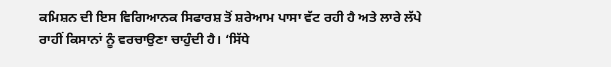ਕਮਿਸ਼ਨ ਦੀ ਇਸ ਵਿਗਿਆਨਕ ਸਿਫਾਰਸ਼ ਤੋਂ ਸ਼ਰੇਆਮ ਪਾਸਾ ਵੱਟ ਰਹੀ ਹੈ ਅਤੇ ਲਾਰੇ ਲੱਪੇ ਰਾਹੀਂ ਕਿਸਾਨਾਂ ਨੂੰ ਵਰਚਾਉਣਾ ਚਾਹੁੰਦੀ ਹੈ। ‘ਸਿੱਧੇ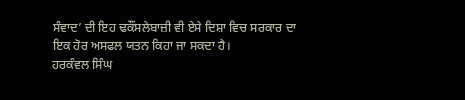ਸੰਵਾਦ’ ਦੀ ਇਹ ਢਕੌਂਸਲੇਬਾਜ਼ੀ ਵੀ ਏਸੇ ਦਿਸ਼ਾ ਵਿਚ ਸਰਕਾਰ ਦਾ ਇਕ ਹੋਰ ਅਸਫਲ ਯਤਨ ਕਿਹਾ ਜਾ ਸਕਦਾ ਹੈ।
ਹਰਕੰਵਲ ਸਿੰਘ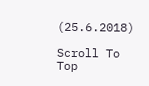(25.6.2018)

Scroll To Top